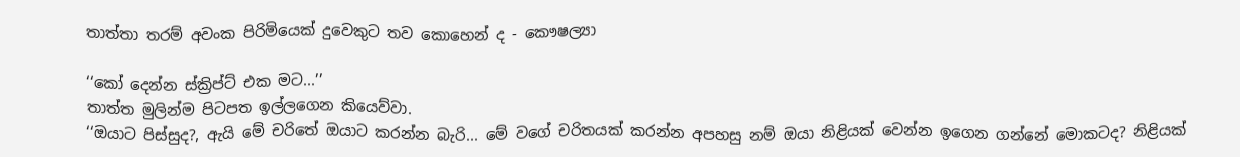තාත්තා තරම් අවංක පිරිමියෙක් දුවෙකුට තව කොහෙන් ද - කෞෂල්‍යා

‘‘කෝ දෙන්න ස්ක්‍රිප්ට් එක මට...’’
තාත්ත මුලින්ම පිටපත ඉල්ලගෙන කියෙව්වා.
‘‘ඔයාට පිස්සුද?, ඇයි මේ චරිතේ ඔයාට කරන්න බැරි... මේ වගේ චරිතයක් කරන්න අපහසු නම් ඔයා නිළියක් වෙන්න ඉගෙන ගන්නේ මොකටද? නිළියක්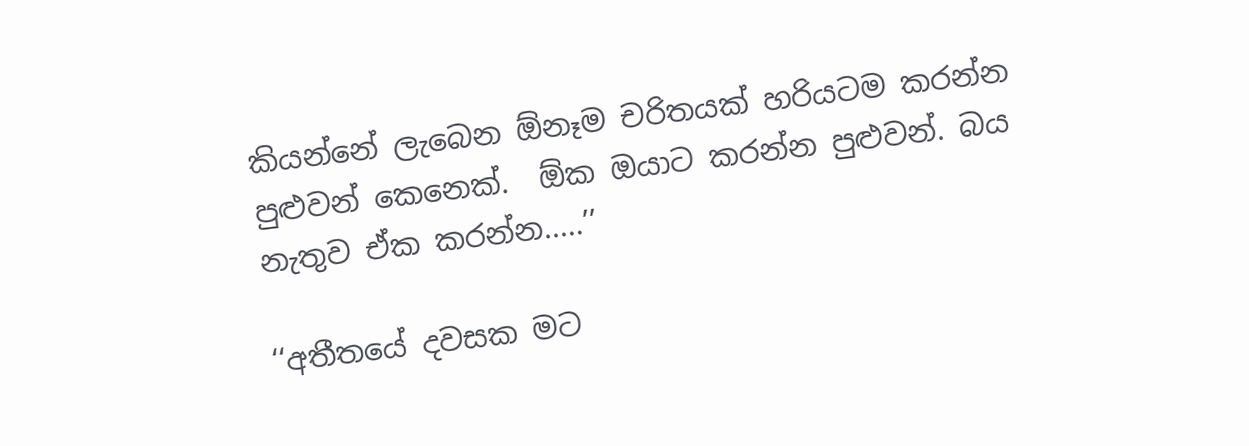කියන්නේ ලැබෙන ඕනෑම චරිතයක් හරියටම කරන්න පුළුවන් කෙනෙක්.  ඕක ඔයාට කරන්න පුළුවන්. බය නැතුව ඒක කරන්න.....’’

‘‘අතීතයේ දවසක මට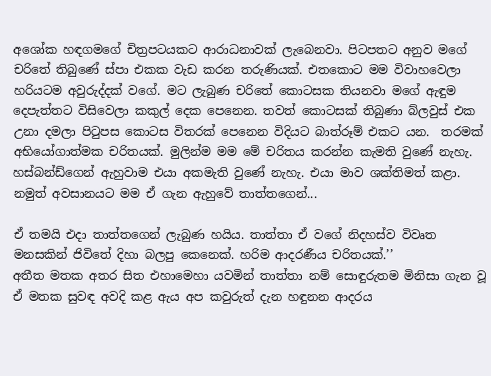අශෝක හඳගමගේ චිත්‍රපටයකට ආරාධනාවක් ලැබෙනවා. පිටපතට අනුව මගේ චරිතේ තිබුණේ ස්පා එකක වැඩ කරන තරුණියක්. එතකොට මම විවාහවෙලා හරියටම අවුරුද්දක් වගේ. මට ලැබුණ චරිතේ කොටසක තියනවා මගේ ඇඳුම දෙපැත්තට විසිවෙලා කකුල් දෙක පෙනෙන. තවත් කොටසක් තිබුණා බ්ලවුස් එක උනා දමලා පිටුපස කොටස විතරක් පෙනෙන විදියට බාත්රූම් එකට යන.  තරමක් අභියෝගාත්මක චරිතයක්. මුලින්ම මම මේ චරිතය කරන්න කැමති වුණේ නැහැ. හස්බන්ඩ්ගෙන් ඇහුවාම එයා අකමැති වුණේ නැහැ. එයා මාව ශක්තිමත් කළා. නමුත් අවසානයට මම ඒ ගැන ඇහුවේ තාත්තගෙන්...

ඒ තමයි එදා තාත්තගෙන් ලැබුණ හයිය. තාත්තා ඒ වගේ නිදහස්ව විවෘත මනසකින් ජිවිතේ දිහා බලපු කෙනෙක්. හරිම ආදරණීය චරිතයක්.’’
අතීත මතක අතර සිත එහාමෙහා යවමින් තාත්තා නම් සොඳුරුතම මිනිසා ගැන වූ ඒ මතක සුවඳ අවදි කළ ඇය අප කවුරුත් දැන හඳුනන ආදරය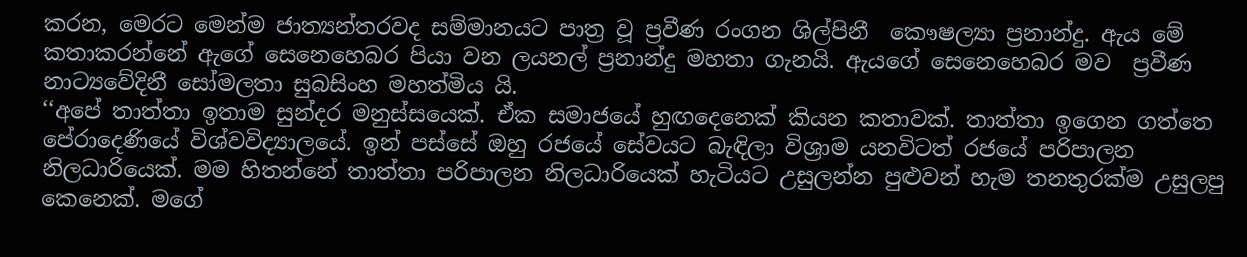කරන, මෙරට මෙන්ම ජාත්‍යන්තරවද සම්මානයට පාත්‍ර වූ ප්‍රවීණ රංගන ශිල්පිනී  කෞෂල්‍යා ප්‍රනාන්දු. ඇය මේ කතාකරන්නේ ඇගේ සෙනෙහෙබර පියා වන ලයනල් ප්‍රනාන්දු මහතා ගැනයි. ඇයගේ සෙනෙහෙබර මව  ප්‍රවීණ නාට්‍යවේදිනී සෝමලතා සුබසිංහ මහත්මිය යි.
‘‘අපේ තාත්තා ඉතාම සුන්දර මනුස්සයෙක්. ඒක සමාජයේ හුඟදෙනෙක් කියන කතාවක්. තාත්තා ඉගෙන ගත්තෙ පේරාදෙණියේ විශ්වවිද්‍යාලයේ. ඉන් පස්සේ ඔහු රජයේ සේවයට බැඳිලා විශ්‍රාම යනවිටත් රජයේ පරිපාලන නිලධාරියෙක්. මම හිතන්නේ තාත්තා පරිපාලන නිලධාරියෙක් හැටියට උසුලන්න පුළුවන් හැම තනතුරක්ම උසුලපු කෙනෙක්. මගේ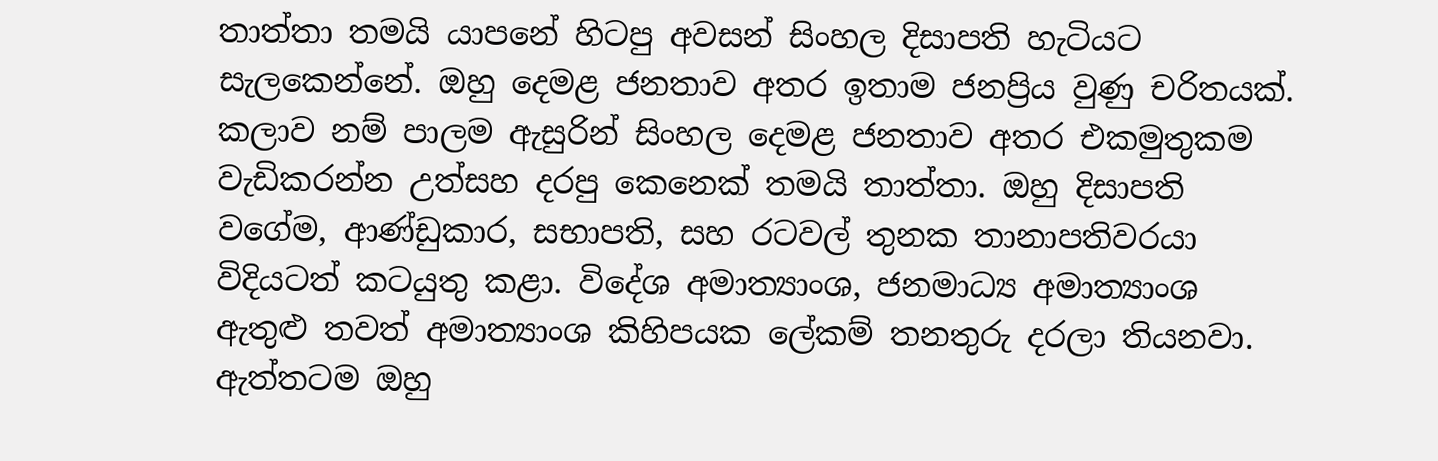තාත්තා තමයි යාපනේ හිටපු අවසන් සිංහල දිසාපති හැටියට සැලකෙන්නේ. ඔහු දෙමළ ජනතාව අතර ඉතාම ජනප්‍රිය වුණු චරිතයක්. කලාව නම් පාලම ඇසුරින් සිංහල දෙමළ ජනතාව අතර එකමුතුකම වැඩිකරන්න උත්සහ දරපු කෙනෙක් තමයි තාත්තා. ඔහු දිසාපති වගේම, ආණ්ඩුකාර, සභාපති, සහ රටවල් තුනක තානාපතිවරයා විදියටත් කටයුතු කළා. විදේශ අමාත්‍යාංශ, ජනමාධ්‍ය අමාත්‍යාංශ ඇතුළු තවත් අමාත්‍යාංශ කිහිපයක ලේකම් තනතුරු දරලා තියනවා. ඇත්තටම ඔහු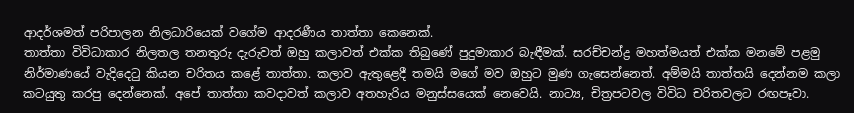ආදර්ශමත් පරිපාලන නිලධාරියෙක් වගේම ආදරණීය තාත්තා කෙනෙක්.
තාත්තා විවිධාකාර නිලතල තනතුරු දැරුවත් ඔහු කලාවත් එක්ක තිබුණේ පුදුමාකාර බැඳීමක්. සරච්චන්ද්‍ර මහත්මයත් එක්ක මනමේ පළමු නිර්මාණයේ වැදිදෙටු කියන චරිතය කළේ තාත්තා. කලාව ඇතුළෙදී තමයි මගේ මව ඔහුට මුණ ගැසෙන්නෙත්. අම්මයි තාත්තයි දෙන්නම කලා කටයුතු කරපු දෙන්නෙක්. අපේ තාත්තා කවදාවත් කලාව අතහැරිය මනුස්සයෙක් නෙවෙයි. නාට්‍ය, චිත්‍රපටවල විවිධ චරිතවලට රඟපෑවා.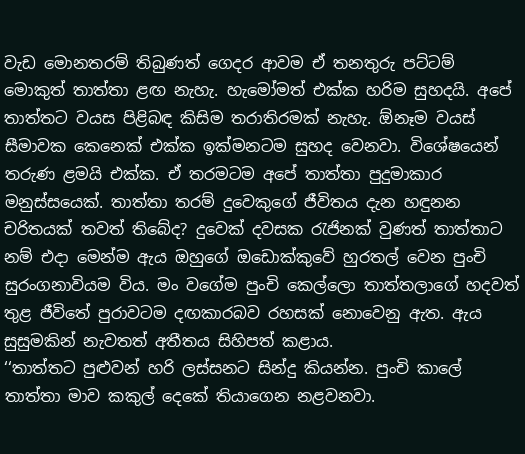වැඩ මොනතරම් තිබුණත් ගෙදර ආවම ඒ තනතුරු පට්ටම් මොකුත් තාත්තා ළඟ නැහැ. හැමෝමත් එක්ක හරිම සුහදයි. අපේ තාත්තට වයස පිළිබඳ කිසිම තරාතිරමක් නැහැ. ඕනෑම වයස් සීමාවක කෙනෙක් එක්ක ඉක්මනටම සුහද වෙනවා. විශේෂයෙන් තරුණ ළමයි එක්ක. ඒ තරමටම අපේ තාත්තා පුදුමාකාර මනුස්සයෙක්. තාත්තා තරම් දුවෙකුගේ ජීවිතය දැන හඳුනන චරිතයක් තවත් තිබේද? දුවෙක් දවසක රැජිනක් වුණත් තාත්තාට නම් එදා මෙන්ම ඇය ඔහුගේ ඔඩොක්කුවේ හුරතල් වෙන පුංචි සුරංගනාවියම විය. මං වගේම පුංචි කෙල්ලො තාත්තලාගේ හදවත් තුළ ජීවිතේ පුරාවටම දඟකාරබව රහසක් නොවෙනු ඇත. ඇය සුසුමකින් නැවතත් අතීතය සිහිපත් කළාය.
‘‘තාත්තට පුළුවන් හරි ලස්සනට සින්දු කියන්න. පුංචි කාලේ තාත්තා මාව කකුල් දෙකේ තියාගෙන නළවනවා.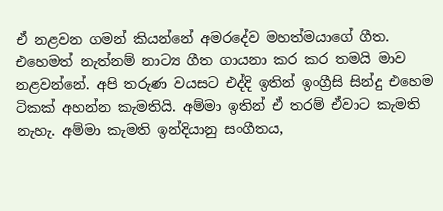ඒ නළවන ගමන් කියන්නේ අමරදේව මහත්මයාගේ ගීත.  එහෙමත් නැත්නම් නාට්‍ය ගීත ගායනා කර කර තමයි මාව නළවන්නේ. අපි තරුණ වයසට එද්දි ඉතින් ඉංග්‍රීසි සින්දු එහෙම ටිකක් අහන්න කැමතියි. අම්මා ඉතින් ඒ තරම් ඒවාට කැමති නැහැ. අම්මා කැමති ඉන්දියානු සංගීතය,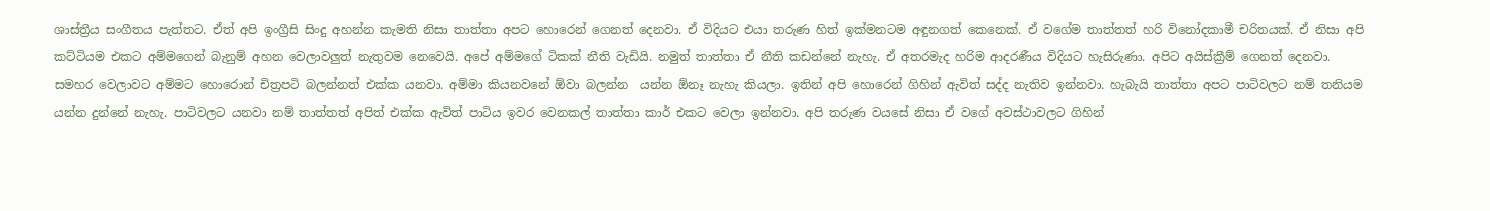ශාස්ත්‍රීය සංගීතය පැත්තට. ඒත් අපි ඉංග්‍රීසි සිංදු අහන්න කැමති නිසා තාත්තා අපට හොරෙන් ගෙනත් දෙනවා. ඒ විදියට එයා තරුණ හිත් ඉක්මනටම අඳුනගත් කෙනෙක්. ඒ වගේම තාත්තත් හරි විනෝදකාමී චරිතයක්. ඒ නිසා අපි කට්ටියම එකට අම්මගෙන් බැනුම් අහන වෙලාවලුත් නැතුවම නෙවෙයි. අපේ අම්මගේ ටිකක් නීති වැඩියි. නමුත් තාත්තා ඒ නීති කඩන්නේ නැහැ. ඒ අතරමැද හරිම ආදරණීය විදියට හැසිරුණා. අපිට අයිස්ක්‍රීම් ගෙනත් දෙනවා. සමහර වෙලාවට අම්මට හොරොන් චිත්‍රපටි බලන්නත් එක්ක යනවා. අම්මා කියනවනේ ඕවා බලන්න  යන්න ඕනෑ නැහැ කියලා. ඉතින් අපි හොරෙන් ගිහින් ඇවිත් සද්ද නැතිව ඉන්නවා. හැබැයි තාත්තා අපට පාටිවලට නම් තනියම යන්න දුන්නේ නැහැ. පාටිවලට යනවා නම් තාත්තත් අපිත් එක්ක ඇවිත් පාටිය ඉවර වෙනකල් තාත්තා කාර් එකට වෙලා ඉන්නවා. අපි තරුණ වයසේ නිසා ඒ වගේ අවස්ථාවලට ගිහින්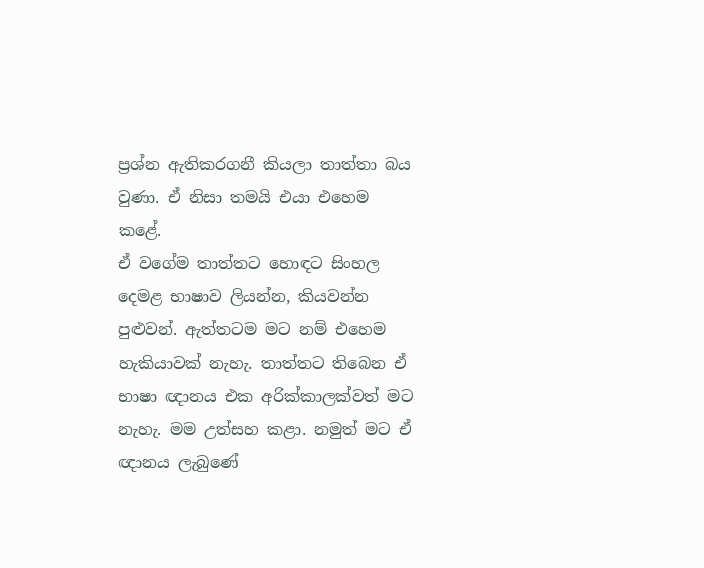ප්‍රශ්න ඇතිකරගනී කියලා තාත්තා බය වුණා. ඒ නිසා තමයි එයා එහෙම කළේ.
ඒ වගේම තාත්තට හොඳට සිංහල දෙමළ භාෂාව ලියන්න, කියවන්න පුළුවන්. ඇත්තටම මට නම් එහෙම හැකියාවක් නැහැ. තාත්තට තිබෙන ඒ භාෂා ඥානය එක අරික්කාලක්වත් මට නැහැ. මම උත්සහ කළා. නමුත් මට ඒ ඥානය ලැබුණේ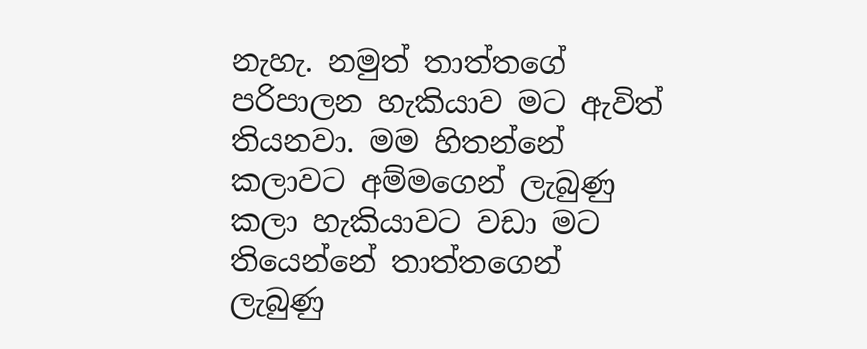නැහැ. නමුත් තාත්තගේ පරිපාලන හැකියාව මට ඇවිත් තියනවා. මම හිතන්නේ කලාවට අම්මගෙන් ලැබුණු කලා හැකියාවට වඩා මට තියෙන්නේ තාත්තගෙන් ලැබුණු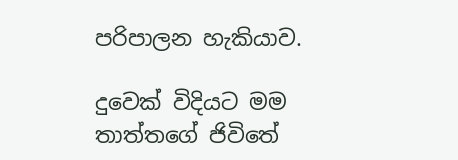පරිපාලන හැකියාව.

දුවෙක් විදියට මම තාත්තගේ ජිවිතේ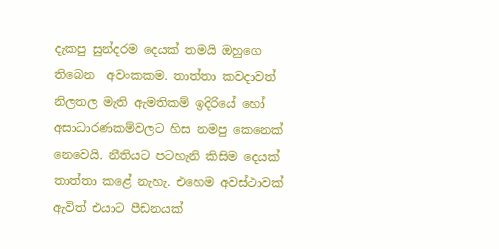දැකපු සුන්දරම දෙයක් තමයි ඔහුගෙ තිබෙන  අවංකකම. තාත්තා කවදාවත් නිලතල මැති ඇමතිකම් ඉදිරියේ හෝ අසාධාරණකම්වලට හිස නමපු කෙනෙක් නෙවෙයි. නීතියට පටහැනි කිසිම දෙයක් තාත්තා කළේ නැහැ. එහෙම අවස්ථාවක් ඇවිත් එයාට පීඩනයක්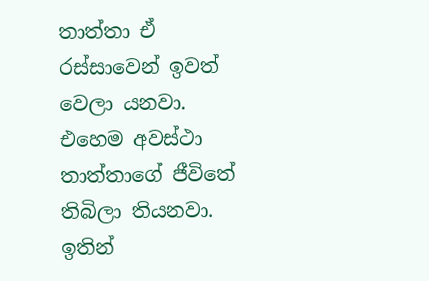තාත්තා ඒ රස්සාවෙන් ඉවත් වෙලා යනවා. එහෙම අවස්ථා තාත්තාගේ ජීවිතේ තිබිලා තියනවා. ඉතින්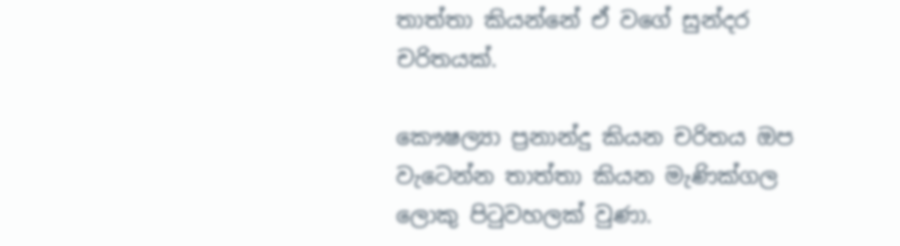තාත්තා කියන්නේ ඒ වගේ සුන්දර චරිතයක්.

කෞෂල්‍යා ප්‍රනාන්දු කියන චරිතය ඔප වැටෙන්න තාත්තා කියන මැණික්ගල ලොකු පිටුවහලක් වුණා.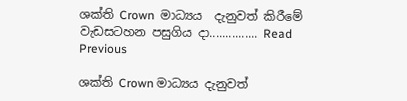ශක්ති Crown  මාධ්‍යය  දැනුවත් කිරීමේ වැඩසටහන පසුගිය දා............... Read Previous

ශක්ති Crown මාධ්‍යය දැනුවත්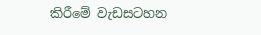කිරීමේ වැඩසටහන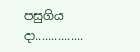පසුගිය දා...............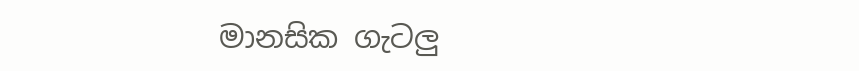මානසික ගැටලු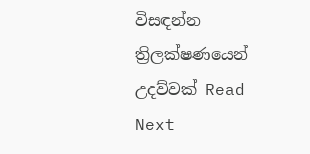විසඳන්න  ත්‍රිලක්ෂණයෙන් උදව්වක් Read Next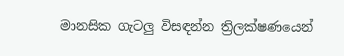මානසික ගැටලු විසඳන්න ත්‍රිලක්ෂණයෙන්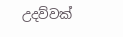උදව්වක්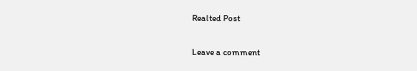Realted Post

Leave a comment